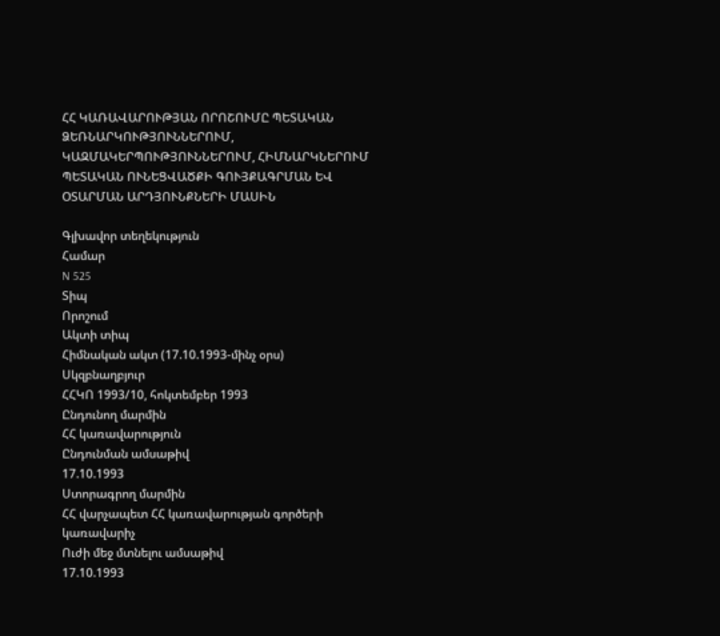ՀՀ ԿԱՌԱՎԱՐՈՒԹՅԱՆ ՈՐՈՇՈՒՄԸ ՊԵՏԱԿԱՆ ՁԵՌՆԱՐԿՈՒԹՅՈՒՆՆԵՐՈՒՄ, ԿԱԶՄԱԿԵՐՊՈՒԹՅՈՒՆՆԵՐՈՒՄ, ՀԻՄՆԱՐԿՆԵՐՈՒՄ ՊԵՏԱԿԱՆ ՈՒՆԵՑՎԱԾՔԻ ԳՈՒՅՔԱԳՐՄԱՆ ԵՎ ՕՏԱՐՄԱՆ ԱՐԴՅՈՒՆՔՆԵՐԻ ՄԱՍԻՆ

Գլխավոր տեղեկություն
Համար
N 525
Տիպ
Որոշում
Ակտի տիպ
Հիմնական ակտ (17.10.1993-մինչ օրս)
Սկզբնաղբյուր
ՀՀԿՈ 1993/10, հոկտեմբեր 1993
Ընդունող մարմին
ՀՀ կառավարություն
Ընդունման ամսաթիվ
17.10.1993
Ստորագրող մարմին
ՀՀ վարչապետ ՀՀ կառավարության գործերի կառավարիչ
Ուժի մեջ մտնելու ամսաթիվ
17.10.1993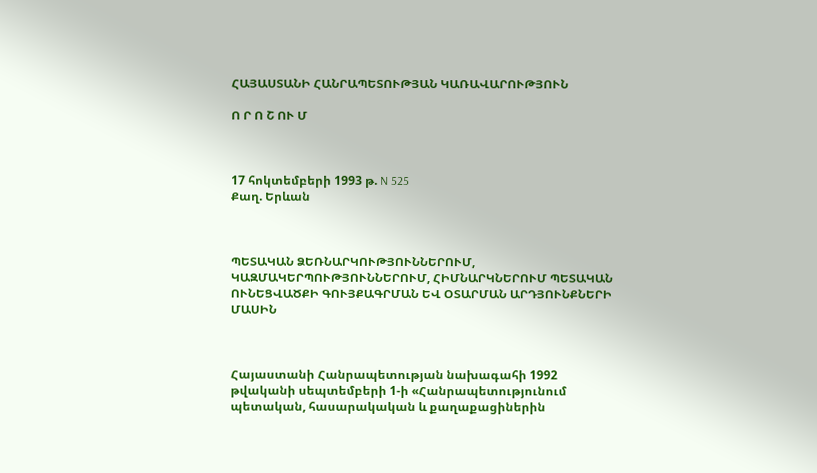ՀԱՅԱՍՏԱՆԻ ՀԱՆՐԱՊԵՏՈՒԹՅԱՆ ԿԱՌԱՎԱՐՈՒԹՅՈՒՆ

Ո Ր Ո Շ ՈՒ Մ



17 հոկտեմբերի 1993 թ. N 525
Քաղ. Երևան



ՊԵՏԱԿԱՆ ՁԵՌՆԱՐԿՈՒԹՅՈՒՆՆԵՐՈՒՄ, ԿԱԶՄԱԿԵՐՊՈՒԹՅՈՒՆՆԵՐՈՒՄ, ՀԻՄՆԱՐԿՆԵՐՈՒՄ ՊԵՏԱԿԱՆ ՈՒՆԵՑՎԱԾՔԻ ԳՈՒՅՔԱԳՐՄԱՆ ԵՎ ՕՏԱՐՄԱՆ ԱՐԴՅՈՒՆՔՆԵՐԻ ՄԱՍԻՆ



Հայաստանի Հանրապետության նախագահի 1992 թվականի սեպտեմբերի 1-ի «Հանրապետությունում պետական, հասարակական և քաղաքացիներին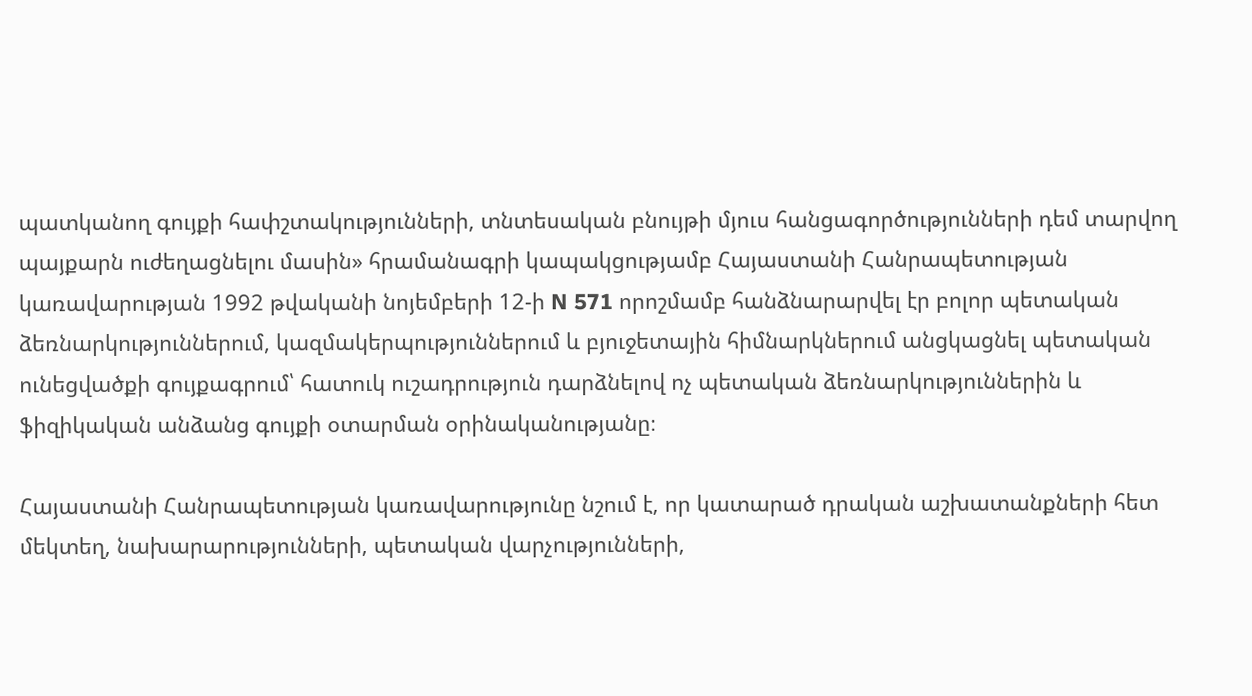պատկանող գույքի հափշտակությունների, տնտեսական բնույթի մյուս հանցագործությունների դեմ տարվող պայքարն ուժեղացնելու մասին» հրամանագրի կապակցությամբ Հայաստանի Հանրապետության կառավարության 1992 թվականի նոյեմբերի 12-ի N 571 որոշմամբ հանձնարարվել էր բոլոր պետական ձեռնարկություններում, կազմակերպություններում և բյուջետային հիմնարկներում անցկացնել պետական ունեցվածքի գույքագրում՝ հատուկ ուշադրություն դարձնելով ոչ պետական ձեռնարկություններին և ֆիզիկական անձանց գույքի օտարման օրինականությանը։

Հայաստանի Հանրապետության կառավարությունը նշում է, որ կատարած դրական աշխատանքների հետ մեկտեղ, նախարարությունների, պետական վարչությունների,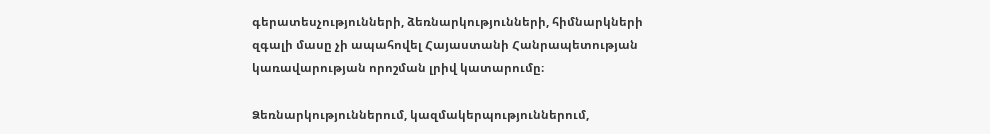գերատեսչությունների, ձեռնարկությունների, հիմնարկների զգալի մասը չի ապահովել Հայաստանի Հանրապետության կառավարության որոշման լրիվ կատարումը։

Ձեռնարկություններում, կազմակերպություններում,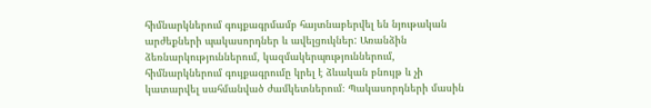հիմնարկներում գույքագրմամբ հայտնաբերվել են նյութական արժեքների պակասորդներ և ավելցուկներ: Առանձին ձեռնարկություններում, կազմակերպություններում, հիմնարկներում գույքագրումը կրել է ձևական բնույթ և չի կատարվել սահմանված ժամկետներում։ Պակասորդների մասին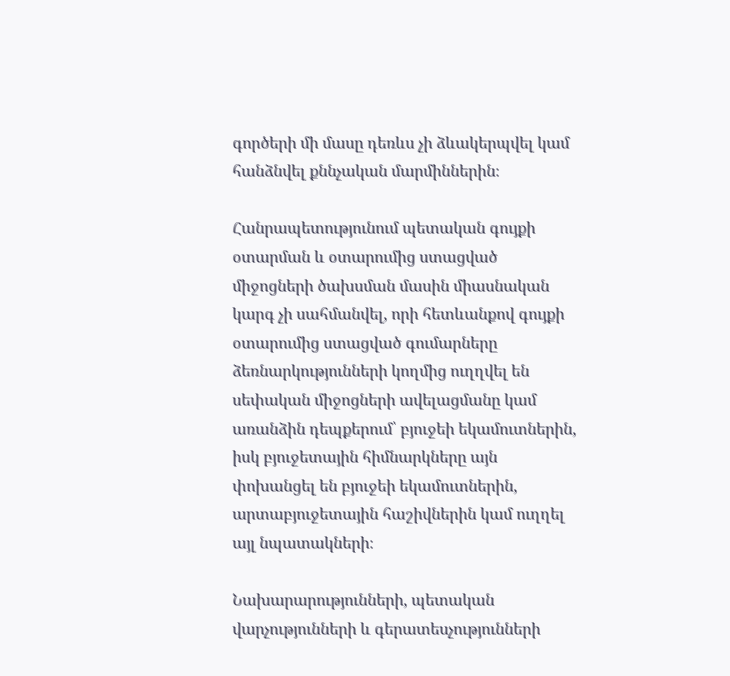գործերի մի մասը դեռևս չի ձևակերպվել կամ հանձնվել քննչական մարմիններին։

Հանրապետությունում պետական գույքի օտարման և օտարումից ստացված միջոցների ծախսման մասին միասնական կարգ չի սահմանվել, որի հետևանքով գույքի օտարումից ստացված գումարները ձեռնարկությունների կողմից ուղղվել են սեփական միջոցների ավելացմանը կամ առանձին դեպքերում՝ բյուջեի եկամուտներին, իսկ բյուջետային հիմնարկները այն փոխանցել են բյուջեի եկամուտներին, արտաբյուջետային հաշիվներին կամ ուղղել այլ նպատակների։

Նախարարությունների, պետական վարչությունների և գերատեսչությունների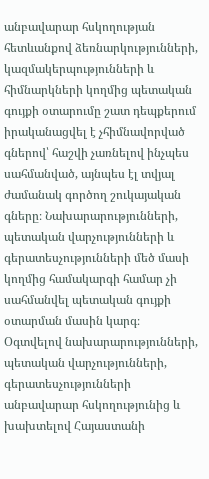անբավարար հսկողության հետևանքով ձեռնարկությունների, կազմակերպությունների և հիմնարկների կողմից պետական գույքի օտարումը շատ դեպքերում իրականացվել է չհիմնավորված գներով՝ հաշվի չառնելով ինչպես սահմանված, այնպես էլ տվյալ ժամանակ գործող շուկայական գները։ Նախարարությունների, պետական վարչությունների և գերատեսչությունների մեծ մասի կողմից համակարգի համար չի սահմանվել պետական գույքի օտարման մասին կարգ։ Օգտվելով նախարարությունների, պետական վարչությունների, գերատեսչությունների անբավարար հսկողությունից և խախտելով Հայաստանի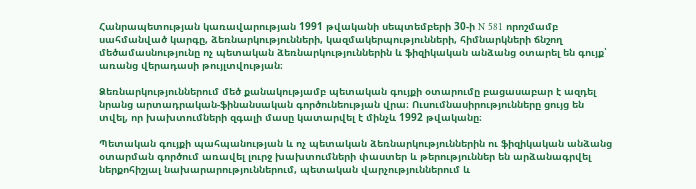Հանրապետության կառավարության 1991 թվականի սեպտեմբերի 30-ի N 581 որոշմամբ սահմանված կարգը, ձեռնարկությունների, կազմակերպությունների, հիմնարկների ճնշող մեծամասնությունը ոչ պետական ձեռնարկություններին և ֆիզիկական անձանց օտարել են գույք՝ առանց վերադասի թույլտվության։

Ձեռնարկություններում մեծ քանակությամբ պետական գույքի օտարումը բացասաբար է ազդել նրանց արտադրական-ֆինանսական գործունեության վրա։ Ուսումնասիրությունները ցույց են տվել, որ խախտումների զգալի մասը կատարվել է մինչև 1992 թվականը։

Պետական գույքի պահպանության և ոչ պետական ձեռնարկություններին ու ֆիզիկական անձանց օտարման գործում առավել լուրջ խախտումների փաստեր և թերություններ են արձանագրվել ներքոհիշյալ նախարարություններում, պետական վարչություններում և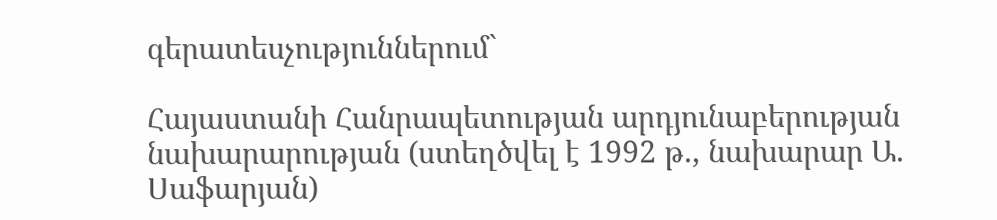գերատեսչություններում`

Հայաստանի Հանրապետության արդյունաբերության նախարարության (ստեղծվել է 1992 թ., նախարար Ա. Սաֆարյան)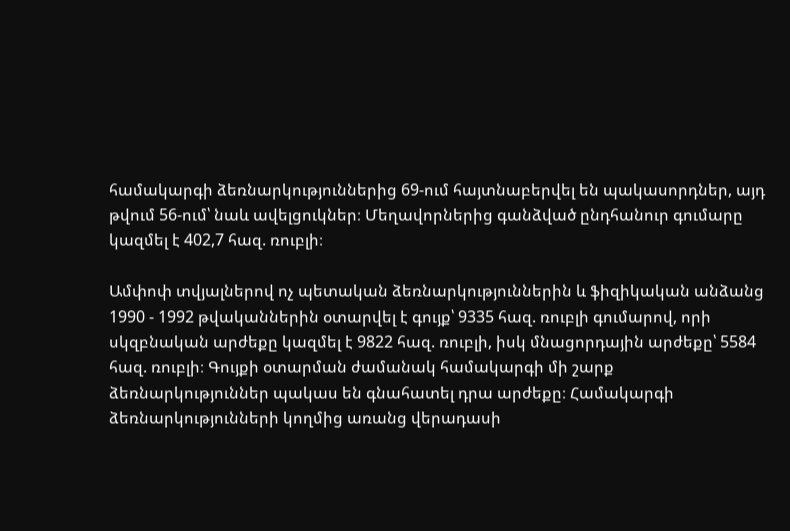համակարգի ձեռնարկություններից 69-ում հայտնաբերվել են պակասորդներ, այդ թվում 56-ում՝ նաև ավելցուկներ։ Մեղավորներից գանձված ընդհանուր գումարը կազմել է 402,7 հազ. ռուբլի։

Ամփոփ տվյալներով ոչ պետական ձեռնարկություններին և ֆիզիկական անձանց 1990 - 1992 թվականներին օտարվել է գույք՝ 9335 հազ. ռուբլի գումարով, որի սկզբնական արժեքը կազմել է 9822 հազ. ռուբլի, իսկ մնացորդային արժեքը՝ 5584 հազ. ռուբլի։ Գույքի օտարման ժամանակ համակարգի մի շարք ձեռնարկություններ պակաս են գնահատել դրա արժեքը։ Համակարգի ձեռնարկությունների կողմից առանց վերադասի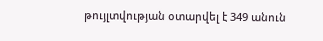թույլտվության օտարվել է 349 անուն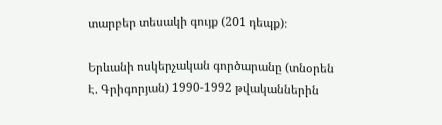տարբեր տեսակի գույք (201 դեպք)։

Երևանի ոսկերչական գործարանը (տնօրեն Է. Գրիգորյան) 1990-1992 թվականներին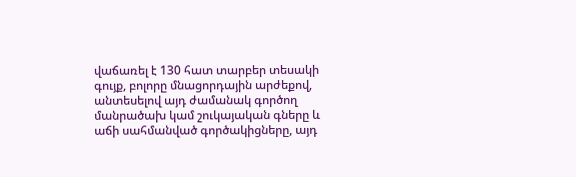վաճառել է 130 հատ տարբեր տեսակի գույք, բոլորը մնացորդային արժեքով, անտեսելով այդ ժամանակ գործող մանրածախ կամ շուկայական գները և աճի սահմանված գործակիցները, այդ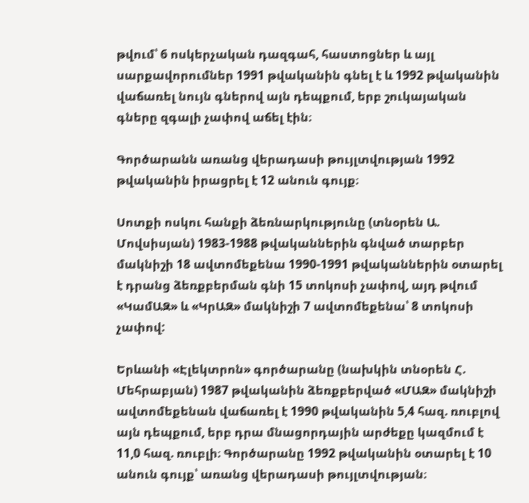թվում՝ 6 ոսկերչական դազգահ, հաստոցներ և այլ սարքավորումներ 1991 թվականին գնել է և 1992 թվականին վաճառել նույն գներով այն դեպքում, երբ շուկայական գները զգալի չափով աճել էին։

Գործարանն առանց վերադասի թույլտվության 1992 թվականին իրացրել է 12 անուն գույք։

Սոտքի ոսկու հանքի ձեռնարկությունը (տնօրեն Ա. Մովսիսյան) 1983-1988 թվականներին գնված տարբեր մակնիշի 18 ավտոմեքենա 1990-1991 թվականներին օտարել է դրանց ձեռքբերման գնի 15 տոկոսի չափով, այդ թվում «ԿամԱԶ» և «ԿրԱԶ» մակնիշի 7 ավտոմեքենա՝ 8 տոկոսի չափով:

Երևանի «Էլեկտրոն» գործարանը (նախկին տնօրեն Հ. Մեհրաբյան) 1987 թվականին ձեռքբերված «ՄԱԶ» մակնիշի ավտոմեքենան վաճառել է 1990 թվականին 5,4 հազ. ռուբլով այն դեպքում, երբ դրա մնացորդային արժեքը կազմում է 11,0 հազ. ռուբլի։ Գործարանը 1992 թվականին օտարել է 10 անուն գույք՝ առանց վերադասի թույլտվության։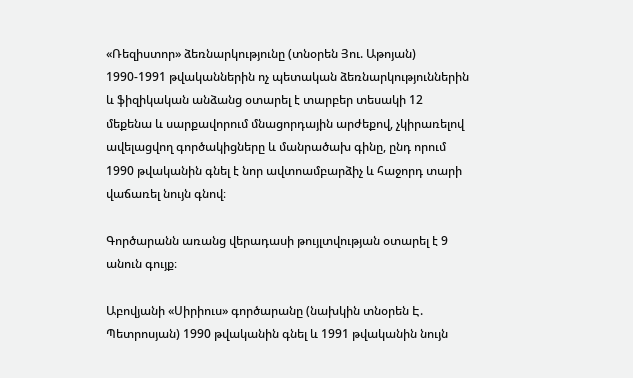«Ռեզիստոր» ձեռնարկությունը (տնօրեն Յու. Աթոյան) 1990-1991 թվականներին ոչ պետական ձեռնարկություններին և ֆիզիկական անձանց օտարել է տարբեր տեսակի 12 մեքենա և սարքավորում մնացորդային արժեքով, չկիրառելով ավելացվող գործակիցները և մանրածախ գինը, ընդ որում 1990 թվականին գնել է նոր ավտոամբարձիչ և հաջորդ տարի վաճառել նույն գնով։

Գործարանն առանց վերադասի թույլտվության օտարել է 9 անուն գույք։

Աբովյանի «Սիրիուս» գործարանը (նախկին տնօրեն Է. Պետրոսյան) 1990 թվականին գնել և 1991 թվականին նույն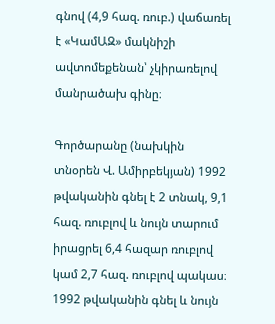գնով (4,9 հազ. ռուբ.) վաճառել է «ԿամԱԶ» մակնիշի ավտոմեքենան՝ չկիրառելով մանրածախ գինը։

Գործարանը (նախկին տնօրեն Վ. Ամիրբեկյան) 1992 թվականին գնել է 2 տնակ, 9,1 հազ. ռուբլով և նույն տարում իրացրել 6,4 հազար ռուբլով կամ 2,7 հազ. ռուբլով պակաս։ 1992 թվականին գնել և նույն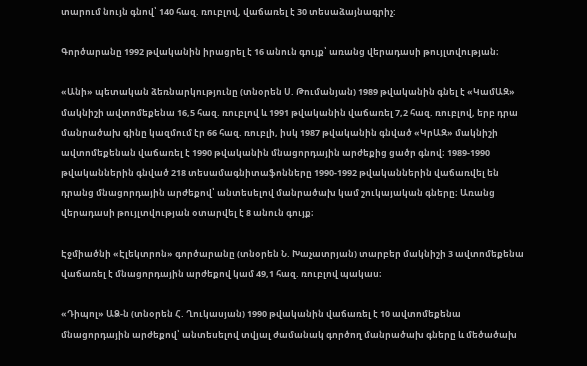տարում նույն գնով՝ 140 հազ. ռուբլով, վաճառել է 30 տեսաձայնագրիչ:

Գործարանը 1992 թվականին իրացրել է 16 անուն գույք՝ առանց վերադասի թույլտվության։

«Անի» պետական ձեռնարկությունը (տնօրեն Ս. Թումանյան) 1989 թվականին գնել է «ԿամԱԶ» մակնիշի ավտոմեքենա 16,5 հազ. ռուբլով և 1991 թվականին վաճառել 7,2 հազ. ռուբլով, երբ դրա մանրածախ գինը կազմում էր 66 հազ. ռուբլի, իսկ 1987 թվականին գնված «ԿրԱԶ» մակնիշի ավտոմեքենան վաճառել է 1990 թվականին մնացորդային արժեքից ցածր գնով։ 1989-1990 թվականներին գնված 218 տեսամագնիտաֆոնները 1990-1992 թվականներին վաճառվել են դրանց մնացորդային արժեքով՝ անտեսելով մանրածախ կամ շուկայական գները։ Առանց վերադասի թույլտվության օտարվել է 8 անուն գույք։

Էջմիածնի «Էլեկտրոն» գործարանը (տնօրեն Ն. Խաչատրյան) տարբեր մակնիշի 3 ավտոմեքենա վաճառել է մնացորդային արժեքով կամ 49,1 հազ. ռուբլով պակաս։

«Դիպոլ» ԱՁ-ն (տնօրեն Հ. Ղուկասյան) 1990 թվականին վաճառել է 10 ավտոմեքենա մնացորդային արժեքով՝ անտեսելով տվյալ ժամանակ գործող մանրածախ գները և մեծածախ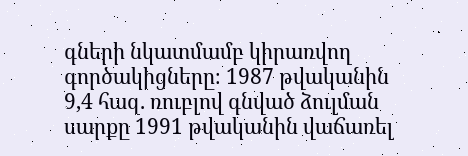գների նկատմամբ կիրառվող գործակիցները։ 1987 թվականին 9,4 հազ. ռուբլով գնված ձուլման սարքը 1991 թվականին վաճառել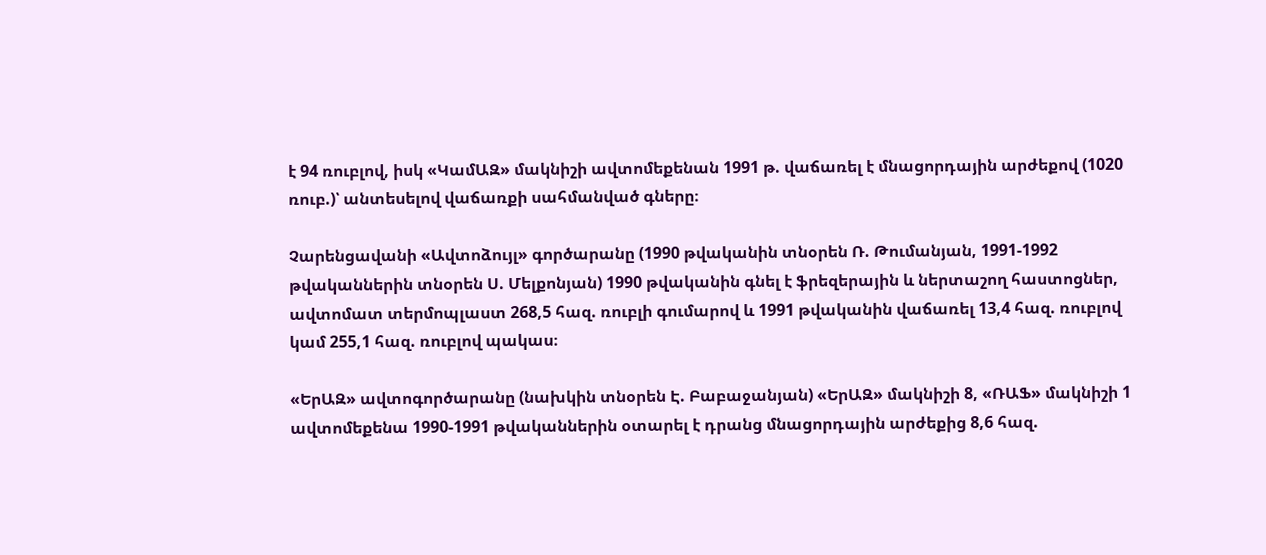է 94 ռուբլով, իսկ «ԿամԱԶ» մակնիշի ավտոմեքենան 1991 թ. վաճառել է մնացորդային արժեքով (1020 ռուբ.)՝ անտեսելով վաճառքի սահմանված գները։

Չարենցավանի «Ավտոձույլ» գործարանը (1990 թվականին տնօրեն Ռ. Թումանյան, 1991-1992 թվականներին տնօրեն Ս. Մելքոնյան) 1990 թվականին գնել է ֆրեզերային և ներտաշող հաստոցներ, ավտոմատ տերմոպլաստ 268,5 հազ. ռուբլի գումարով և 1991 թվականին վաճառել 13,4 հազ. ռուբլով կամ 255,1 հազ. ռուբլով պակաս։

«ԵրԱԶ» ավտոգործարանը (նախկին տնօրեն Է. Բաբաջանյան) «ԵրԱԶ» մակնիշի 8, «ՌԱՖ» մակնիշի 1 ավտոմեքենա 1990-1991 թվականներին օտարել է դրանց մնացորդային արժեքից 8,6 հազ.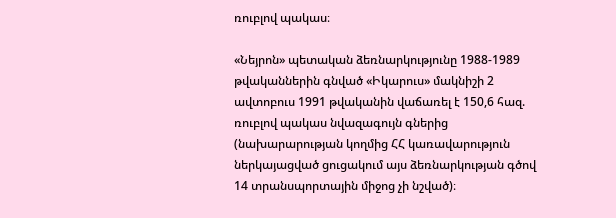ռուբլով պակաս։

«Նեյրոն» պետական ձեռնարկությունը 1988-1989 թվականներին գնված «Իկարուս» մակնիշի 2 ավտոբուս 1991 թվականին վաճառել է 150,6 հազ. ռուբլով պակաս նվազագույն գներից (նախարարության կողմից ՀՀ կառավարություն ներկայացված ցուցակում այս ձեռնարկության գծով 14 տրանսպորտային միջոց չի նշված)։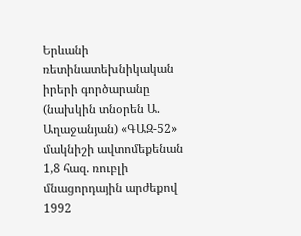Երևանի ռետինատեխնիկական իրերի գործարանը (նախկին տնօրեն Ա. Աղաջանյան) «ԳԱԶ-52» մակնիշի ավտոմեքենան 1,8 հազ. ռուբլի մնացորդային արժեքով 1992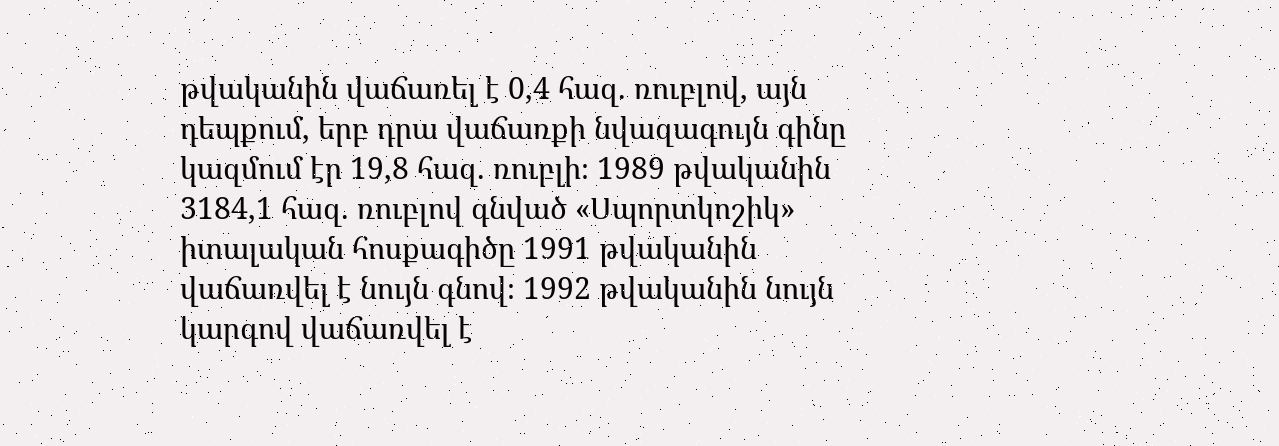թվականին վաճառել է 0,4 հազ. ռուբլով, այն դեպքում, երբ դրա վաճառքի նվազագույն գինը կազմում էր 19,8 հազ. ռուբլի։ 1989 թվականին 3184,1 հազ. ռուբլով գնված «Սպորտկոշիկ» իտալական հոսքագիծը 1991 թվականին վաճառվել է նույն գնով։ 1992 թվականին նույն կարգով վաճառվել է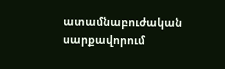ատամնաբուժական սարքավորում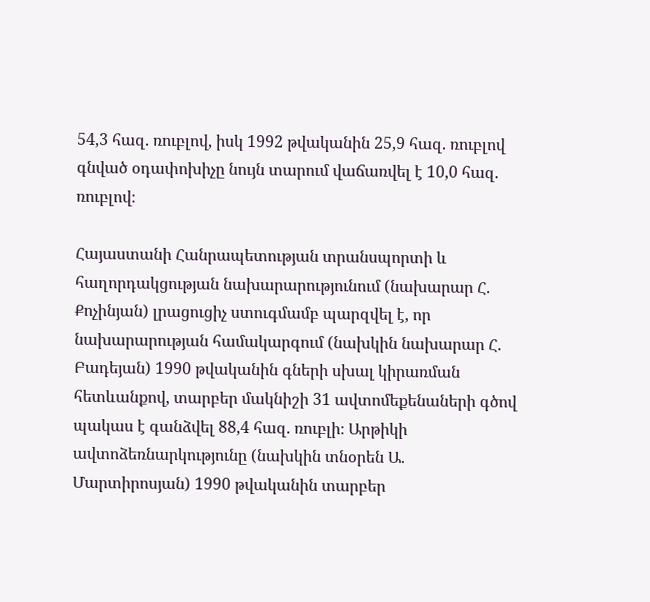54,3 հազ. ռուբլով, իսկ 1992 թվականին 25,9 հազ. ռուբլով գնված օդափոխիչը նույն տարում վաճառվել է 10,0 հազ. ռուբլով։

Հայաստանի Հանրապետության տրանսպորտի և հաղորդակցության նախարարությունում (նախարար Հ. Քոչինյան) լրացուցիչ ստուգմամբ պարզվել է, որ նախարարության համակարգում (նախկին նախարար Հ. Բադեյան) 1990 թվականին գների սխալ կիրառման հետևանքով, տարբեր մակնիշի 31 ավտոմեքենաների գծով պակաս է գանձվել 88,4 հազ. ռուբլի։ Արթիկի ավտոձեռնարկությունը (նախկին տնօրեն Ա. Մարտիրոսյան) 1990 թվականին տարբեր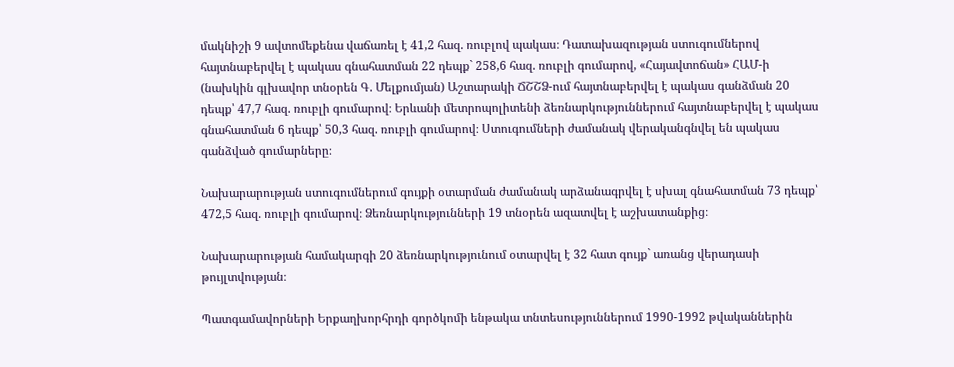մակնիշի 9 ավտոմեքենա վաճառել է 41,2 հազ. ռուբլով պակաս։ Դատախազության ստուգումներով հայտնաբերվել է պակաս գնահատման 22 դեպք` 258,6 հազ. ռուբլի գումարով, «Հայավտոճան» ՀԱՄ-ի (նախկին գլխավոր տնօրեն Գ. Մելքումյան) Աշտարակի ՃՇՇՁ-ում հայտնաբերվել է պակաս գանձման 20 դեպք՝ 47,7 հազ. ռուբլի գումարով։ Երևանի մետրոպոլիտենի ձեռնարկություններում հայտնաբերվել է պակաս գնահատման 6 դեպք՝ 50,3 հազ. ռուբլի գումարով։ Ստուգումների ժամանակ վերականգնվել են պակաս գանձված գումարները։

Նախարարության ստուգումներում գույքի օտարման ժամանակ արձանագրվել է սխալ գնահատման 73 դեպք՝ 472,5 հազ. ռուբլի գումարով։ Ձեռնարկությունների 19 տնօրեն ազատվել է աշխատանքից։

Նախարարության համակարգի 20 ձեռնարկությունում օտարվել է 32 հատ գույք` առանց վերադասի թույլտվության։

Պատգամավորների Երքաղխորհրդի գործկոմի ենթակա տնտեսություններում 1990-1992 թվականներին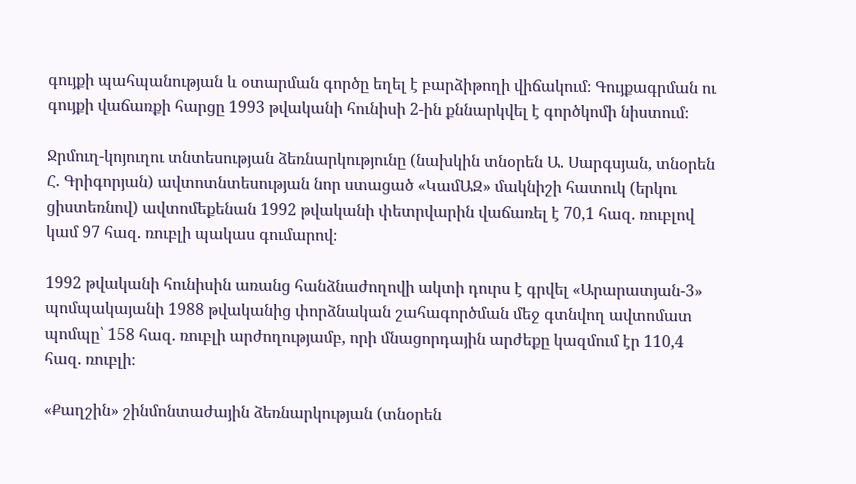գույքի պահպանության և օտարման գործը եղել է բարձիթողի վիճակում։ Գույքագրման ու գույքի վաճառքի հարցը 1993 թվականի հունիսի 2-ին քննարկվել է գործկոմի նիստում։

Ջրմուղ-կոյուղու տնտեսության ձեռնարկությունը (նախկին տնօրեն Ա. Սարգսյան, տնօրեն Հ. Գրիգորյան) ավտոտնտեսության նոր ստացած «ԿամԱԶ» մակնիշի հատուկ (երկու ցիստեռնով) ավտոմեքենան 1992 թվականի փետրվարին վաճառել է 70,1 հազ. ռուբլով կամ 97 հազ. ռուբլի պակաս գումարով։

1992 թվականի հունիսին առանց հանձնաժողովի ակտի դուրս է գրվել «Արարատյան-3» պոմպակայանի 1988 թվականից փորձնական շահագործման մեջ գտնվող ավտոմատ պոմպը՝ 158 հազ. ռուբլի արժողությամբ, որի մնացորդային արժեքը կազմում էր 110,4 հազ. ռուբլի։

«Քաղշին» շինմոնտաժային ձեռնարկության (տնօրեն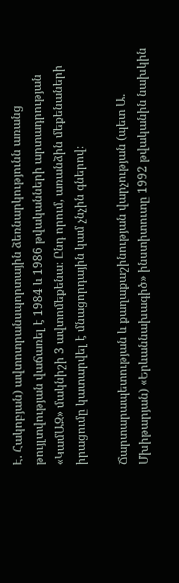Է. Հակոբյան) ավտոտրանսպորտային ձեռնարկությունն առանց թույլտվության վաճառել է 1984 և 1986 թվականների արտադրության «ԿամԱԶ» մակնիշի 3 ավտոմեքենա։ Ընդ որում, առանձին մեքենաների իրացումը կատարվել է մնացորդային կամ չնչին գներով։

Ճարտարապետության և քաղաքաշինության վարչության (պետ Ա. Մխիթարյան) «Երևաննախագիծ» ինստիտուտը 1992 թվականին նախկին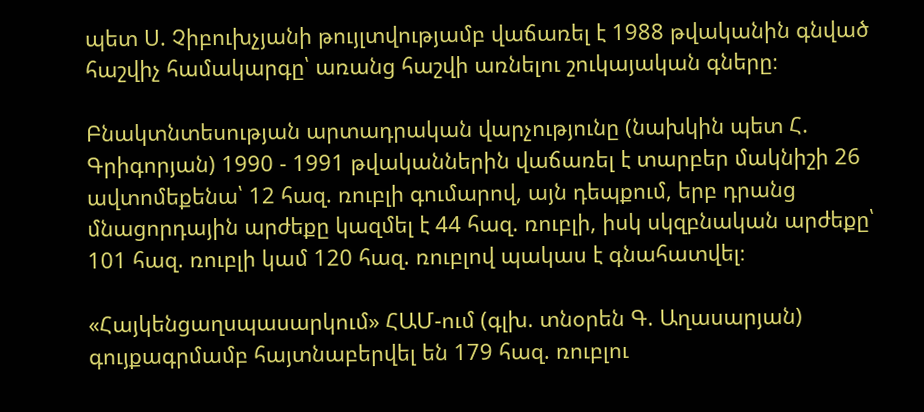պետ Ս. Չիբուխչյանի թույլտվությամբ վաճառել է 1988 թվականին գնված հաշվիչ համակարգը՝ առանց հաշվի առնելու շուկայական գները։

Բնակտնտեսության արտադրական վարչությունը (նախկին պետ Հ. Գրիգորյան) 1990 - 1991 թվականներին վաճառել է տարբեր մակնիշի 26 ավտոմեքենա՝ 12 հազ. ռուբլի գումարով, այն դեպքում, երբ դրանց մնացորդային արժեքը կազմել է 44 հազ. ռուբլի, իսկ սկզբնական արժեքը՝ 101 հազ. ռուբլի կամ 120 հազ. ռուբլով պակաս է գնահատվել։

«Հայկենցաղսպասարկում» ՀԱՄ-ում (գլխ. տնօրեն Գ. Աղասարյան) գույքագրմամբ հայտնաբերվել են 179 հազ. ռուբլու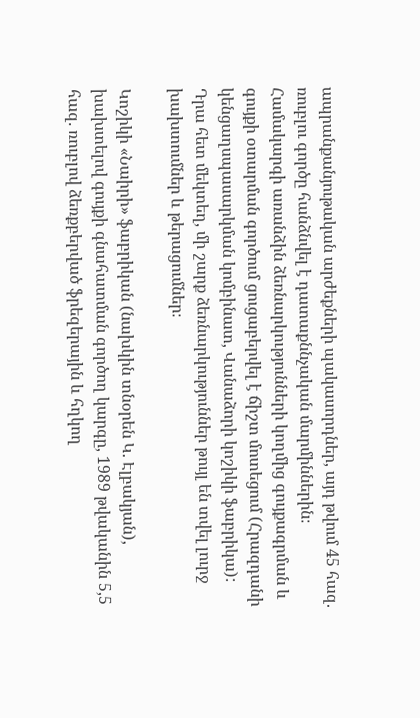ապրանքանյութական արժեքների պակասորդներ, այդ թվում 45 հազ. ռուբլու գործը հանձնվել է դատաքննչական մարմիններին։ Համակարգի առանձին ձեռնարկությունների կողմից գույքագրման և գույքի օտարման գործում ցուցաբերվել է ճիշտ մոտեցում (Հրազդանի կենցաղսպասարկման կոմբինատ, Վանաձորի կոշիկի ֆաբրիկա): Դրա հետ մեկտեղ, մի շարք ձեռնարկություններ թույլ են տվել լուրջ խախտումներ և թերացումներ։

Կոշիկի «Նաիրի» ֆաբրիկան (նախկին տնօրեն Կ. Էլբակյան), խախտելով գույքի գնահատման գործող կարգը, 1989 թվականին 5,5 հազ. ռուբլով ձեռքբերված ֆրեզերային և հղկող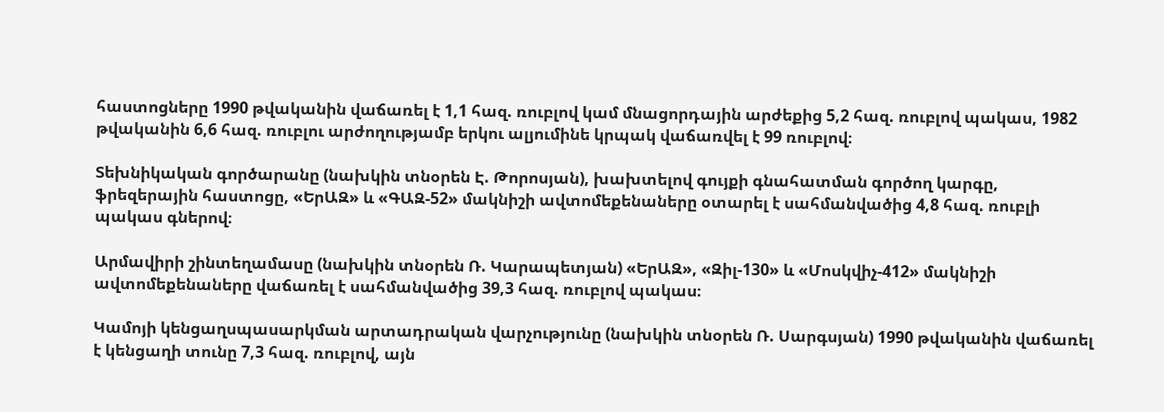հաստոցները 1990 թվականին վաճառել է 1,1 հազ. ռուբլով կամ մնացորդային արժեքից 5,2 հազ. ռուբլով պակաս, 1982 թվականին 6,6 հազ. ռուբլու արժողությամբ երկու ալյումինե կրպակ վաճառվել է 99 ռուբլով։

Տեխնիկական գործարանը (նախկին տնօրեն Է. Թորոսյան), խախտելով գույքի գնահատման գործող կարգը, ֆրեզերային հաստոցը, «ԵրԱԶ» և «ԳԱԶ-52» մակնիշի ավտոմեքենաները օտարել է սահմանվածից 4,8 հազ. ռուբլի պակաս գներով։

Արմավիրի շինտեղամասը (նախկին տնօրեն Ռ. Կարապետյան) «ԵրԱԶ», «Զիլ-130» և «Մոսկվիչ-412» մակնիշի ավտոմեքենաները վաճառել է սահմանվածից 39,3 հազ. ռուբլով պակաս։

Կամոյի կենցաղսպասարկման արտադրական վարչությունը (նախկին տնօրեն Ռ. Սարգսյան) 1990 թվականին վաճառել է կենցաղի տունը 7,3 հազ. ռուբլով, այն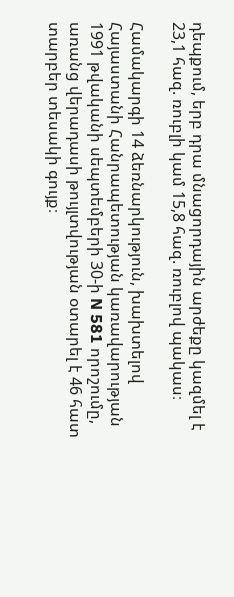դեպքում, երբ դրա մնացորդային արժեքը կազմել է 23,1 հազ. ռուբլի կամ 15,8 հազ. ռուբլով պակաս։

Համակարգի 14 ձեռնարկություն, խախտելով Հայաստանի Հանրապետության կառավարության 1991 թվականի սեպտեմբերի 30-ի N 581 որոշումը, առանց վերադասի թույլտվության օտարել է 46 հատ տարբեր տեսակի գույք։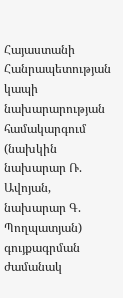Հայաստանի Հանրապետության կապի նախարարության համակարգում (նախկին նախարար Ռ. Ավոյան, նախարար Գ. Պողպատյան) գույքագրման ժամանակ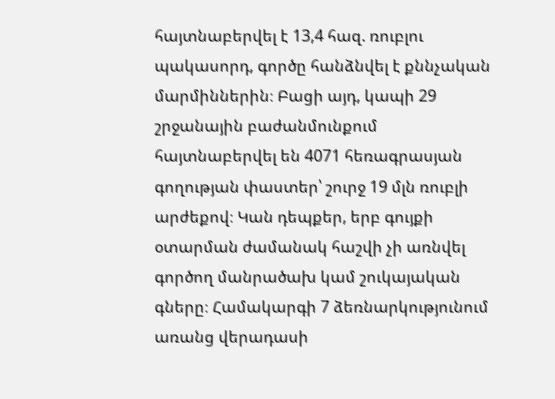հայտնաբերվել է 13,4 հազ. ռուբլու պակասորդ, գործը հանձնվել է քննչական մարմիններին։ Բացի այդ, կապի 29 շրջանային բաժանմունքում հայտնաբերվել են 4071 հեռագրասյան գողության փաստեր՝ շուրջ 19 մլն ռուբլի արժեքով։ Կան դեպքեր, երբ գույքի օտարման ժամանակ հաշվի չի առնվել գործող մանրածախ կամ շուկայական գները։ Համակարգի 7 ձեռնարկությունում առանց վերադասի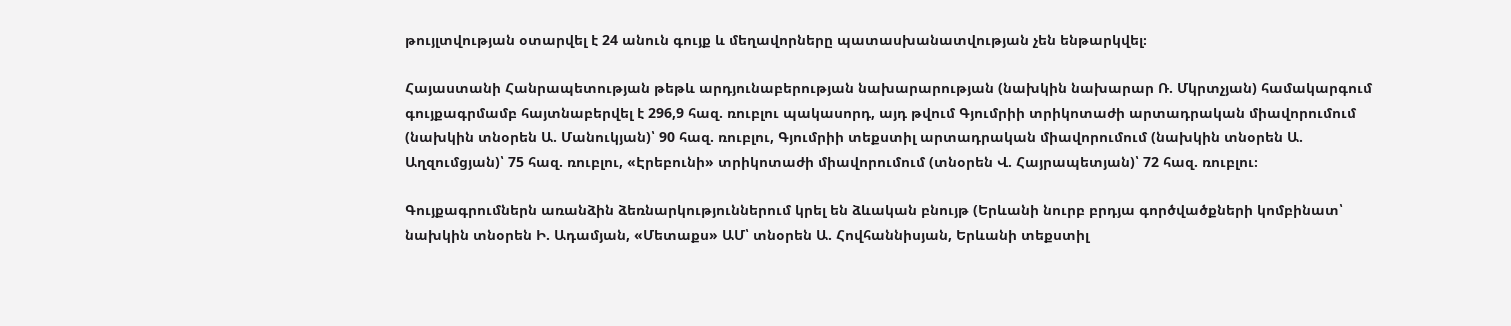թույլտվության օտարվել է 24 անուն գույք և մեղավորները պատասխանատվության չեն ենթարկվել։

Հայաստանի Հանրապետության թեթև արդյունաբերության նախարարության (նախկին նախարար Ռ. Մկրտչյան) համակարգում գույքագրմամբ հայտնաբերվել է 296,9 հազ. ռուբլու պակասորդ, այդ թվում Գյումրիի տրիկոտաժի արտադրական միավորումում (նախկին տնօրեն Ա. Մանուկյան)՝ 90 հազ. ռուբլու, Գյումրիի տեքստիլ արտադրական միավորումում (նախկին տնօրեն Ա. Աղզումցյան)՝ 75 հազ. ռուբլու, «Էրեբունի» տրիկոտաժի միավորումում (տնօրեն Վ. Հայրապետյան)՝ 72 հազ. ռուբլու։

Գույքագրումներն առանձին ձեռնարկություններում կրել են ձևական բնույթ (Երևանի նուրբ բրդյա գործվածքների կոմբինատ՝ նախկին տնօրեն Ի. Ադամյան, «Մետաքս» ԱՄ՝ տնօրեն Ա. Հովհաննիսյան, Երևանի տեքստիլ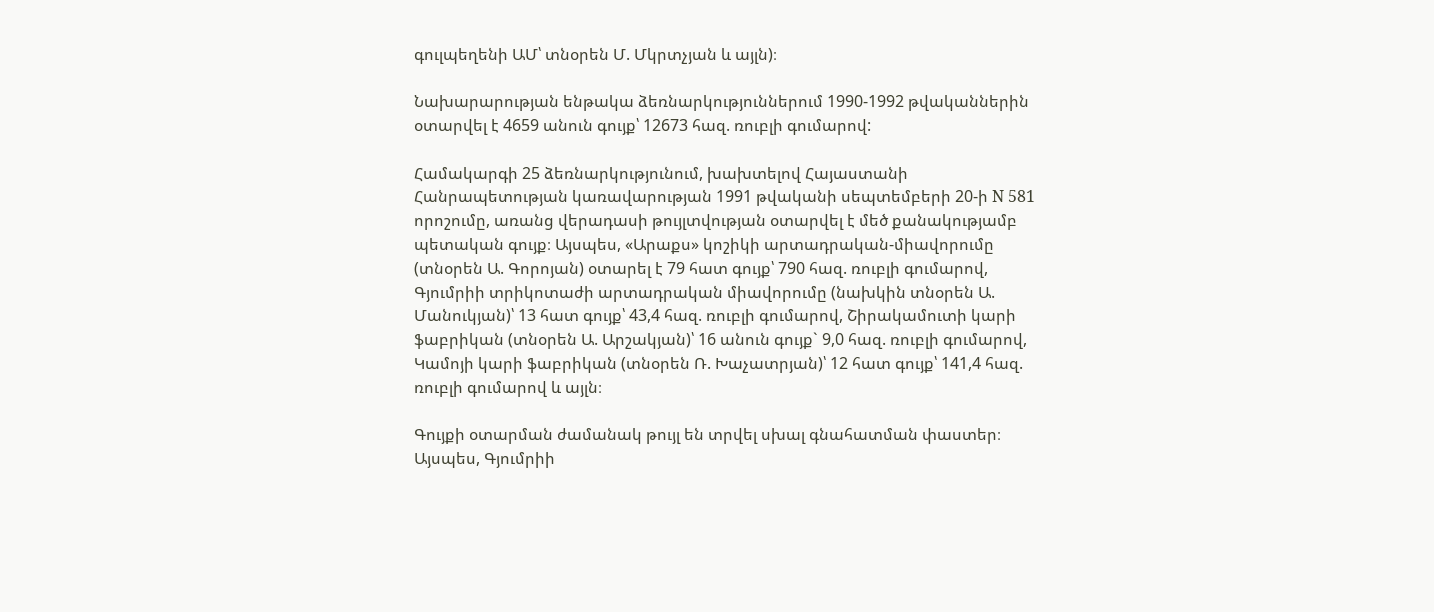գուլպեղենի ԱՄ՝ տնօրեն Մ. Մկրտչյան և այլն)։

Նախարարության ենթակա ձեռնարկություններում 1990-1992 թվականներին օտարվել է 4659 անուն գույք՝ 12673 հազ. ռուբլի գումարով:

Համակարգի 25 ձեռնարկությունում, խախտելով Հայաստանի Հանրապետության կառավարության 1991 թվականի սեպտեմբերի 20-ի N 581 որոշումը, առանց վերադասի թույլտվության օտարվել է մեծ քանակությամբ պետական գույք։ Այսպես, «Արաքս» կոշիկի արտադրական-միավորումը (տնօրեն Ա. Գորոյան) օտարել է 79 հատ գույք՝ 790 հազ. ռուբլի գումարով, Գյումրիի տրիկոտաժի արտադրական միավորումը (նախկին տնօրեն Ա. Մանուկյան)՝ 13 հատ գույք՝ 43,4 հազ. ռուբլի գումարով, Շիրակամուտի կարի ֆաբրիկան (տնօրեն Ա. Արշակյան)՝ 16 անուն գույք` 9,0 հազ. ռուբլի գումարով, Կամոյի կարի ֆաբրիկան (տնօրեն Ռ. Խաչատրյան)՝ 12 հատ գույք՝ 141,4 հազ. ռուբլի գումարով և այլն։

Գույքի օտարման ժամանակ թույլ են տրվել սխալ գնահատման փաստեր։ Այսպես, Գյումրիի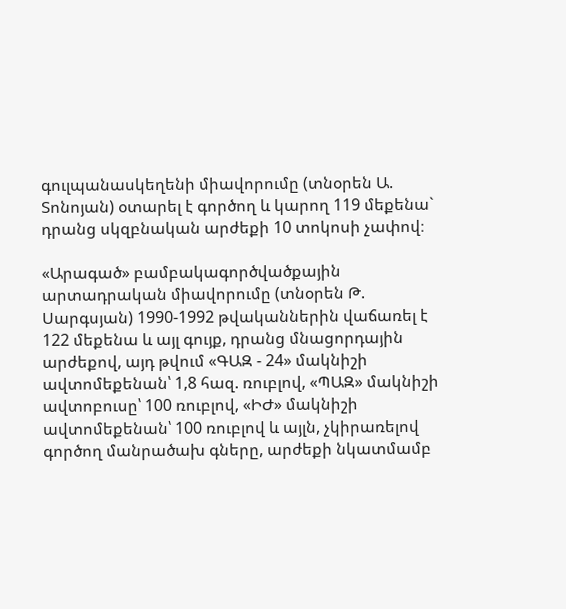գուլպանասկեղենի միավորումը (տնօրեն Ա. Տոնոյան) օտարել է գործող և կարող 119 մեքենա` դրանց սկզբնական արժեքի 10 տոկոսի չափով։

«Արագած» բամբակագործվածքային արտադրական միավորումը (տնօրեն Թ. Սարգսյան) 1990-1992 թվականներին վաճառել է 122 մեքենա և այլ գույք, դրանց մնացորդային արժեքով, այդ թվում «ԳԱԶ - 24» մակնիշի ավտոմեքենան՝ 1,8 հազ. ռուբլով, «ՊԱԶ» մակնիշի ավտոբուսը՝ 100 ռուբլով, «ԻԺ» մակնիշի ավտոմեքենան՝ 100 ռուբլով և այլն, չկիրառելով գործող մանրածախ գները, արժեքի նկատմամբ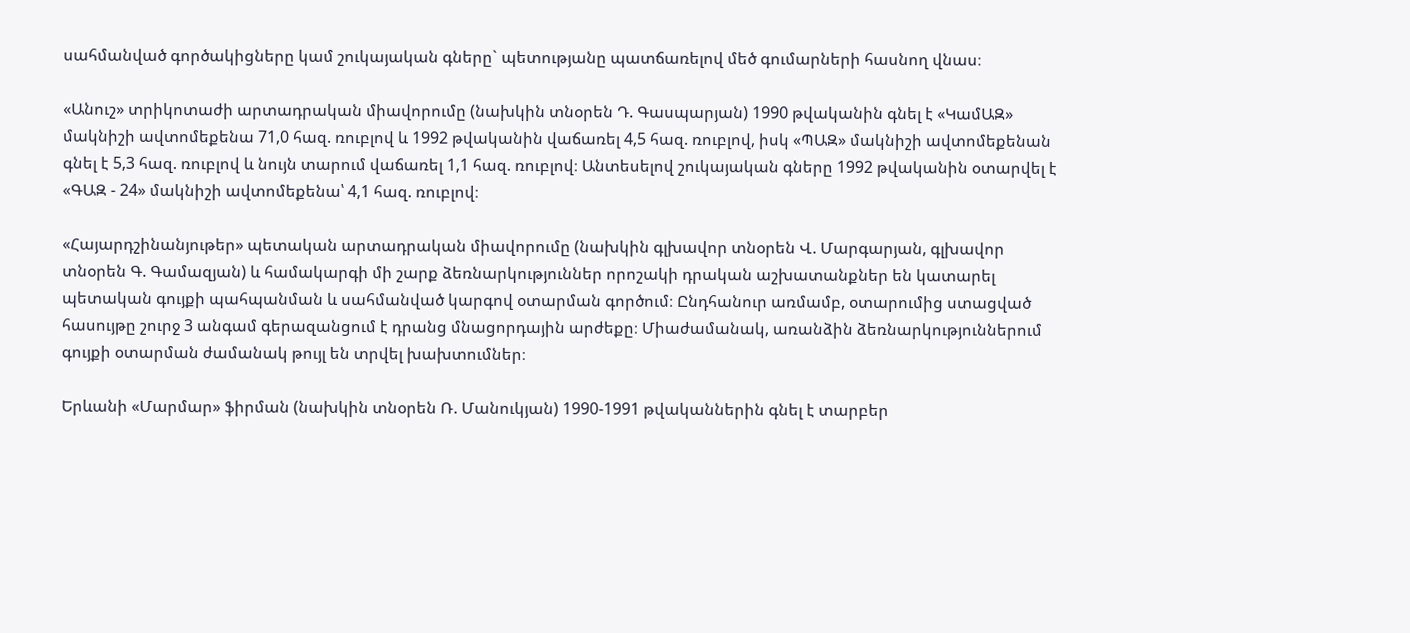սահմանված գործակիցները կամ շուկայական գները` պետությանը պատճառելով մեծ գումարների հասնող վնաս։

«Անուշ» տրիկոտաժի արտադրական միավորումը (նախկին տնօրեն Դ. Գասպարյան) 1990 թվականին գնել է «ԿամԱԶ» մակնիշի ավտոմեքենա 71,0 հազ. ռուբլով և 1992 թվականին վաճառել 4,5 հազ. ռուբլով, իսկ «ՊԱԶ» մակնիշի ավտոմեքենան գնել է 5,3 հազ. ռուբլով և նույն տարում վաճառել 1,1 հազ. ռուբլով։ Անտեսելով շուկայական գները 1992 թվականին օտարվել է «ԳԱԶ - 24» մակնիշի ավտոմեքենա՝ 4,1 հազ. ռուբլով։

«Հայարդշինանյութեր» պետական արտադրական միավորումը (նախկին գլխավոր տնօրեն Վ. Մարգարյան, գլխավոր տնօրեն Գ. Գամազյան) և համակարգի մի շարք ձեռնարկություններ որոշակի դրական աշխատանքներ են կատարել պետական գույքի պահպանման և սահմանված կարգով օտարման գործում։ Ընդհանուր առմամբ, օտարումից ստացված հասույթը շուրջ 3 անգամ գերազանցում է դրանց մնացորդային արժեքը։ Միաժամանակ, առանձին ձեռնարկություններում գույքի օտարման ժամանակ թույլ են տրվել խախտումներ։

Երևանի «Մարմար» ֆիրման (նախկին տնօրեն Ռ. Մանուկյան) 1990-1991 թվականներին գնել է տարբեր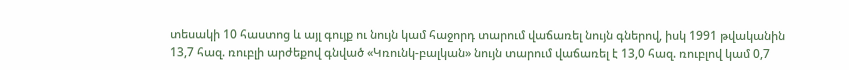տեսակի 10 հաստոց և այլ գույք ու նույն կամ հաջորդ տարում վաճառել նույն գներով, իսկ 1991 թվականին 13,7 հազ. ռուբլի արժեքով գնված «Կռունկ-բալկան» նույն տարում վաճառել է 13,0 հազ. ռուբլով կամ 0,7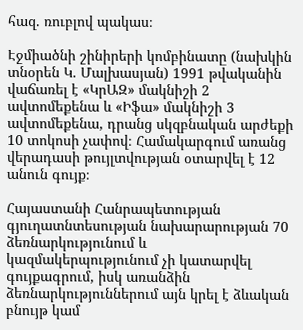հազ. ռուբլով պակաս։

Էջմիածնի շինիրերի կոմբինատը (նախկին տնօրեն Կ. Մալխասյան) 1991 թվականին վաճառել է «ԿրԱԶ» մակնիշի 2 ավտոմեքենա և «Իֆա» մակնիշի 3 ավտոմեքենա, դրանց սկզբնական արժեքի 10 տոկոսի չափով։ Համակարգում առանց վերադասի թույլտվության օտարվել է 12 անուն գույք։

Հայաստանի Հանրապետության գյուղատնտեսության նախարարության 70 ձեռնարկությունում և կազմակերպությունում չի կատարվել գույքագրում, իսկ առանձին ձեռնարկություններում այն կրել է ձևական բնույթ կամ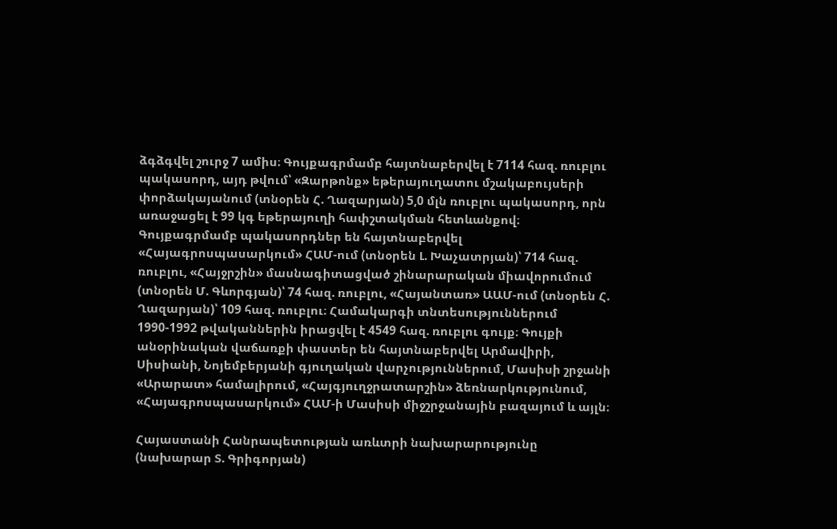ձգձգվել շուրջ 7 ամիս։ Գույքագրմամբ հայտնաբերվել է 7114 հազ. ռուբլու պակասորդ, այդ թվում՝ «Զարթոնք» եթերայուղատու մշակաբույսերի փորձակայանում (տնօրեն Հ. Ղազարյան) 5,0 մլն ռուբլու պակասորդ, որն առաջացել է 99 կգ եթերայուղի հափշտակման հետևանքով։ Գույքագրմամբ պակասորդներ են հայտնաբերվել «Հայագրոսպասարկում» ՀԱՄ-ում (տնօրեն Լ. Խաչատրյան)՝ 714 հազ. ռուբլու, «Հայջրշին» մասնագիտացված շինարարական միավորումում (տնօրեն Մ. Գևորգյան)՝ 74 հազ. ռուբլու, «Հայանտառ» ԱԱՄ-ում (տնօրեն Հ. Ղազարյան)՝ 109 հազ. ռուբլու։ Համակարգի տնտեսություններում 1990-1992 թվականներին իրացվել է 4549 հազ. ռուբլու գույք։ Գույքի անօրինական վաճառքի փաստեր են հայտնաբերվել Արմավիրի, Սիսիանի, Նոյեմբերյանի գյուղական վարչություններում, Մասիսի շրջանի «Արարատ» համալիրում, «Հայգյուղջրատարշին» ձեռնարկությունում, «Հայագրոսպասարկում» ՀԱՄ-ի Մասիսի միջշրջանային բազայում և այլն։

Հայաստանի Հանրապետության առևտրի նախարարությունը (նախարար Տ. Գրիգորյան)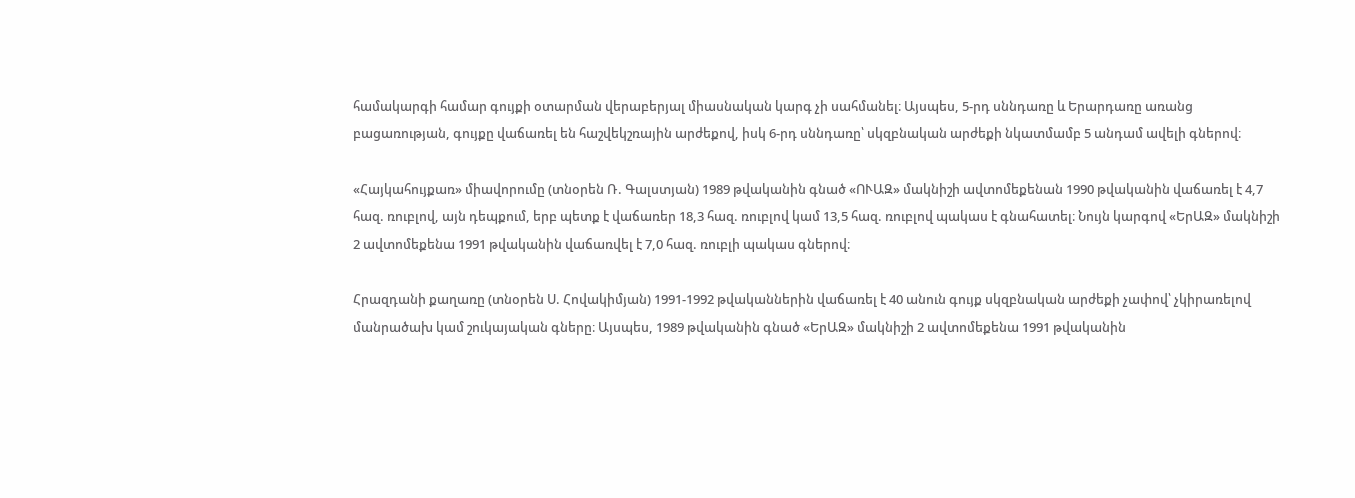համակարգի համար գույքի օտարման վերաբերյալ միասնական կարգ չի սահմանել։ Այսպես, 5-րդ սննդառը և Երարդառը առանց բացառության, գույքը վաճառել են հաշվեկշռային արժեքով, իսկ 6-րդ սննդառը՝ սկզբնական արժեքի նկատմամբ 5 անդամ ավելի գներով։

«Հայկահույքառ» միավորումը (տնօրեն Ռ. Գալստյան) 1989 թվականին գնած «ՈՒԱԶ» մակնիշի ավտոմեքենան 1990 թվականին վաճառել է 4,7 հազ. ռուբլով, այն դեպքում, երբ պետք է վաճառեր 18,3 հազ. ռուբլով կամ 13,5 հազ. ռուբլով պակաս է գնահատել։ Նույն կարգով «ԵրԱԶ» մակնիշի 2 ավտոմեքենա 1991 թվականին վաճառվել է 7,0 հազ. ռուբլի պակաս գներով։

Հրազդանի քաղառը (տնօրեն Ս. Հովակիմյան) 1991-1992 թվականներին վաճառել է 40 անուն գույք սկզբնական արժեքի չափով՝ չկիրառելով մանրածախ կամ շուկայական գները։ Այսպես, 1989 թվականին գնած «ԵրԱԶ» մակնիշի 2 ավտոմեքենա 1991 թվականին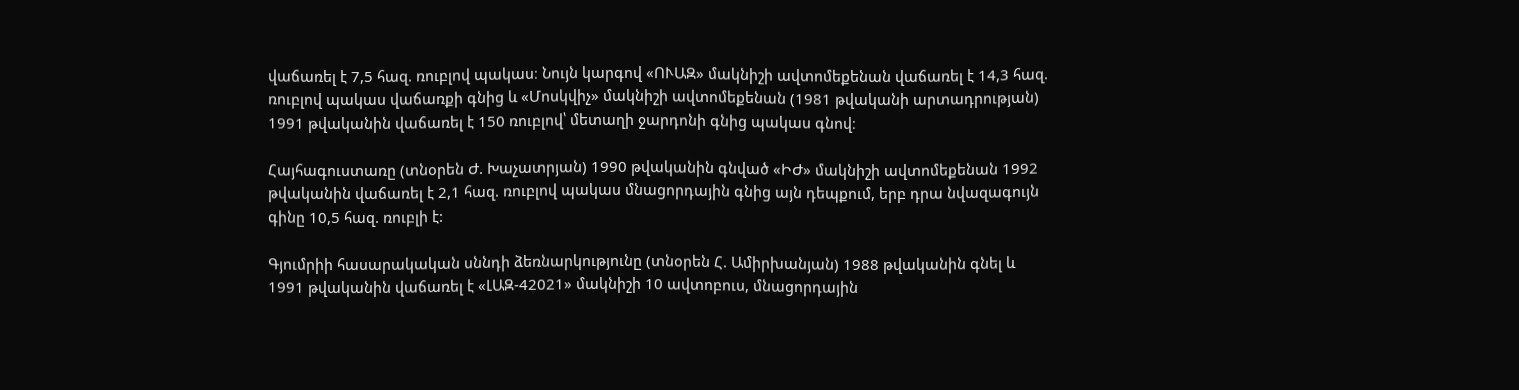վաճառել է 7,5 հազ. ռուբլով պակաս։ Նույն կարգով «ՈՒԱԶ» մակնիշի ավտոմեքենան վաճառել է 14,3 հազ. ռուբլով պակաս վաճառքի գնից և «Մոսկվիչ» մակնիշի ավտոմեքենան (1981 թվականի արտադրության) 1991 թվականին վաճառել է 150 ռուբլով՝ մետաղի ջարդոնի գնից պակաս գնով։

Հայհագուստառը (տնօրեն Ժ. Խաչատրյան) 1990 թվականին գնված «ԻԺ» մակնիշի ավտոմեքենան 1992 թվականին վաճառել է 2,1 հազ. ռուբլով պակաս մնացորդային գնից այն դեպքում, երբ դրա նվազագույն գինը 10,5 հազ. ռուբլի է:

Գյումրիի հասարակական սննդի ձեռնարկությունը (տնօրեն Հ. Ամիրխանյան) 1988 թվականին գնել և 1991 թվականին վաճառել է «ԼԱԶ-42021» մակնիշի 10 ավտոբուս, մնացորդային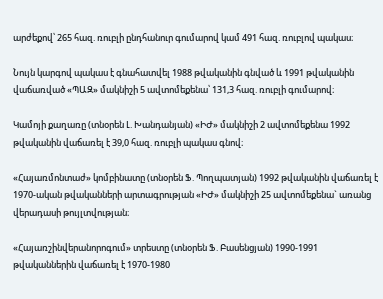արժեքով՝ 265 հազ. ռուբլի ընդհանուր գումարով կամ 491 հազ. ռուբլով պակաս։

Նույն կարգով պակաս է գնահատվել 1988 թվականին գնված և 1991 թվականին վաճառված «ՊԱԶ» մակնիշի 5 ավտոմեքենա՝ 131,3 հազ. ռուբլի գումարով։

Կամոյի քաղառը (տնօրեն Լ. Խանդանյան) «ԻԺ» մակնիշի 2 ավտոմեքենա 1992 թվականին վաճառել է 39,0 հազ. ռուբլի պակաս գնով։

«Հայառմոնտաժ» կոմբինատը (տնօրեն Ֆ. Պողպատյան) 1992 թվականին վաճառել է 1970-ական թվականների արտագրության «ԻԺ» մակնիշի 25 ավտոմեքենա` առանց վերադասի թույլտվության։

«Հայառշինվերանորոգում» տրեստը (տնօրեն Ֆ. Բասենցյան) 1990-1991 թվականներին վաճառել է 1970-1980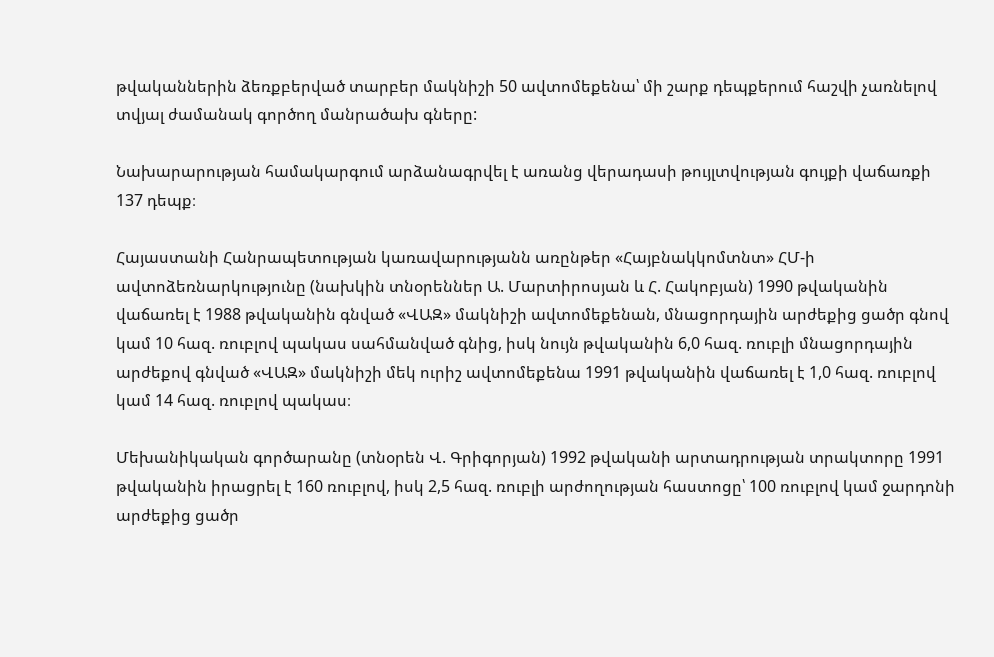թվականներին ձեռքբերված տարբեր մակնիշի 50 ավտոմեքենա՝ մի շարք դեպքերում հաշվի չառնելով տվյալ ժամանակ գործող մանրածախ գները:

Նախարարության համակարգում արձանագրվել է առանց վերադասի թույլտվության գույքի վաճառքի 137 դեպք։

Հայաստանի Հանրապետության կառավարությանն առընթեր «Հայբնակկոմտնտ» ՀՄ-ի ավտոձեռնարկությունը (նախկին տնօրեններ Ա. Մարտիրոսյան և Հ. Հակոբյան) 1990 թվականին վաճառել է 1988 թվականին գնված «ՎԱԶ» մակնիշի ավտոմեքենան, մնացորդային արժեքից ցածր գնով կամ 10 հազ. ռուբլով պակաս սահմանված գնից, իսկ նույն թվականին 6,0 հազ. ռուբլի մնացորդային արժեքով գնված «ՎԱԶ» մակնիշի մեկ ուրիշ ավտոմեքենա 1991 թվականին վաճառել է 1,0 հազ. ռուբլով կամ 14 հազ. ռուբլով պակաս։

Մեխանիկական գործարանը (տնօրեն Վ. Գրիգորյան) 1992 թվականի արտադրության տրակտորը 1991 թվականին իրացրել է 160 ռուբլով, իսկ 2,5 հազ. ռուբլի արժողության հաստոցը՝ 100 ռուբլով կամ ջարդոնի արժեքից ցածր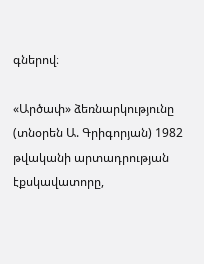գներով։

«Արծափ» ձեռնարկությունը (տնօրեն Ա. Գրիգորյան) 1982 թվականի արտադրության էքսկավատորը,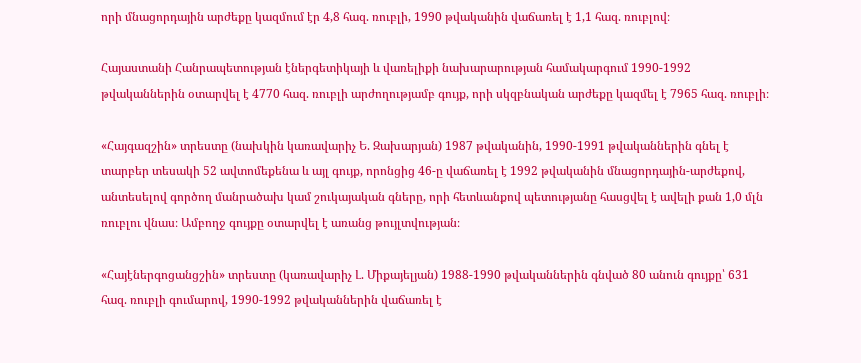որի մնացորդային արժեքը կազմում էր 4,8 հազ. ռուբլի, 1990 թվականին վաճառել է 1,1 հազ. ռուբլով։

Հայաստանի Հանրապետության էներգետիկայի և վառելիքի նախարարության համակարգում 1990-1992 թվականներին օտարվել է 4770 հազ. ռուբլի արժողությամբ գույք, որի սկզբնական արժեքը կազմել է 7965 հազ. ռուբլի։

«Հայգազշին» տրեստը (նախկին կառավարիչ Ե. Զախարյան) 1987 թվականին, 1990-1991 թվականներին գնել է տարբեր տեսակի 52 ավտոմեքենա և այլ գույք, որոնցից 46-ը վաճառել է 1992 թվականին մնացորդային-արժեքով, անտեսելով գործող մանրածախ կամ շուկայական գները, որի հետևանքով պետությանը հասցվել է ավելի քան 1,0 մլն ռուբլու վնաս։ Ամբողջ գույքը օտարվել է առանց թույլտվության։

«Հայէներգոցանցշին» տրեստը (կառավարիչ Լ. Միքայելյան) 1988-1990 թվականներին գնված 80 անուն գույքը՝ 631 հազ. ռուբլի գումարով, 1990-1992 թվականներին վաճառել է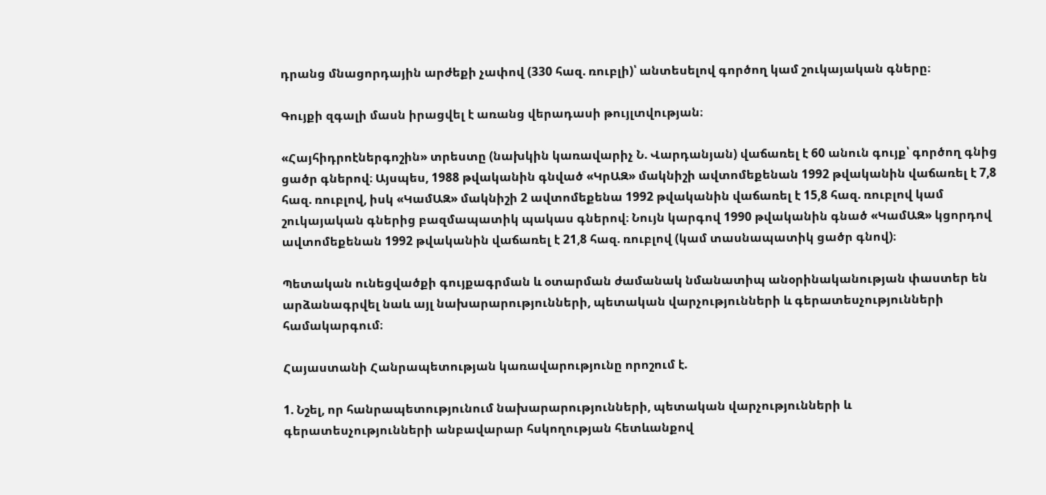դրանց մնացորդային արժեքի չափով (330 հազ. ռուբլի)՝ անտեսելով գործող կամ շուկայական գները։

Գույքի զգալի մասն իրացվել է առանց վերադասի թույլտվության։

«Հայհիդրոէներգոշին» տրեստը (նախկին կառավարիչ Ն. Վարդանյան) վաճառել է 60 անուն գույք՝ գործող գնից ցածր գներով։ Այսպես, 1988 թվականին գնված «ԿրԱԶ» մակնիշի ավտոմեքենան 1992 թվականին վաճառել է 7,8 հազ. ռուբլով, իսկ «ԿամԱԶ» մակնիշի 2 ավտոմեքենա 1992 թվականին վաճառել է 15,8 հազ. ռուբլով կամ շուկայական գներից բազմապատիկ պակաս գներով։ Նույն կարգով 1990 թվականին գնած «ԿամԱԶ» կցորդով ավտոմեքենան 1992 թվականին վաճառել է 21,8 հազ. ռուբլով (կամ տասնապատիկ ցածր գնով)։

Պետական ունեցվածքի գույքագրման և օտարման ժամանակ նմանատիպ անօրինականության փաստեր են արձանագրվել նաև այլ նախարարությունների, պետական վարչությունների և գերատեսչությունների համակարգում։

Հայաստանի Հանրապետության կառավարությունը որոշում է.

1. Նշել, որ հանրապետությունում նախարարությունների, պետական վարչությունների և գերատեսչությունների անբավարար հսկողության հետևանքով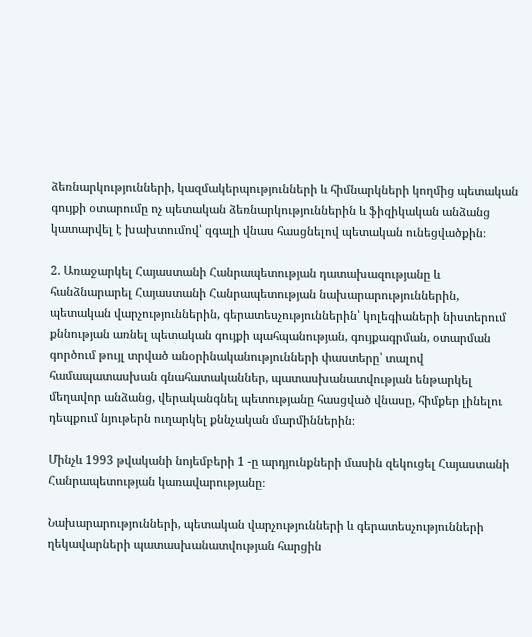ձեռնարկությունների, կազմակերպությունների և հիմնարկների կողմից պետական գույքի օտարումը ոչ պետական ձեռնարկություններին և ֆիզիկական անձանց կատարվել է խախտումով՝ զգալի վնաս հասցնելով պետական ունեցվածքին։

2. Առաջարկել Հայաստանի Հանրապետության դատախազությանը և հանձնարարել Հայաստանի Հանրապետության նախարարություններին, պետական վարչություններին, գերատեսչություններին՝ կոլեգիաների նիստերում քննության առնել պետական գույքի պահպանության, գույքագրման, օտարման գործում թույլ տրված անօրինականությունների փաստերը՝ տալով համապատասխան գնահատականներ, պատասխանատվության ենթարկել մեղավոր անձանց, վերականգնել պետությանը հասցված վնասը, հիմքեր լինելու դեպքում նյութերն ուղարկել քննչական մարմիններին։

Մինչև 1993 թվականի նոյեմբերի 1 -ը արդյունքների մասին զեկուցել Հայաստանի Հանրապետության կառավարությանը։

Նախարարությունների, պետական վարչությունների և գերատեսչությունների ղեկավարների պատասխանատվության հարցին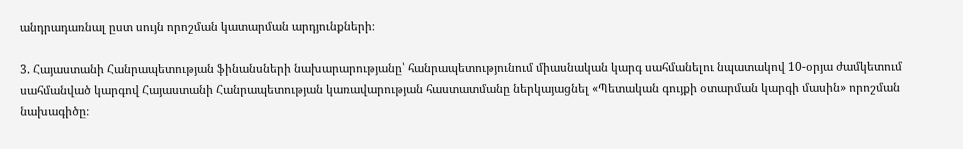անդրադառնալ ըստ սույն որոշման կատարման արդյունքների։

3. Հայաստանի Հանրապետության ֆինանսների նախարարությանը՝ հանրապետությունում միասնական կարգ սահմանելու նպատակով 10-օրյա ժամկետում սահմանված կարգով Հայաստանի Հանրապետության կառավարության հաստատմանը ներկայացնել «Պետական գույքի օտարման կարգի մասին» որոշման նախագիծը։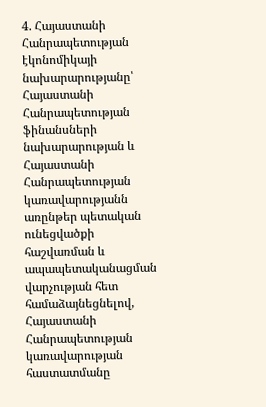4. Հայաստանի Հանրապետության էկոնոմիկայի նախարարությանը՝ Հայաստանի Հանրապետության ֆինանսների նախարարության և Հայաստանի Հանրապետության կառավարությանն առընթեր պետական ունեցվածքի հաշվառման և ապապետականացման վարչության հետ համաձայնեցնելով, Հայաստանի Հանրապետության կառավարության հաստատմանը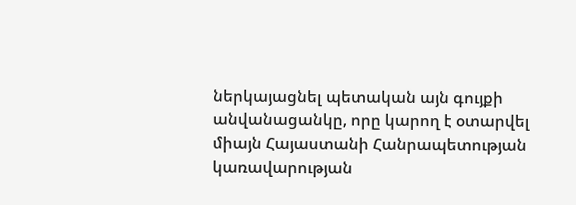ներկայացնել պետական այն գույքի անվանացանկը, որը կարող է օտարվել միայն Հայաստանի Հանրապետության կառավարության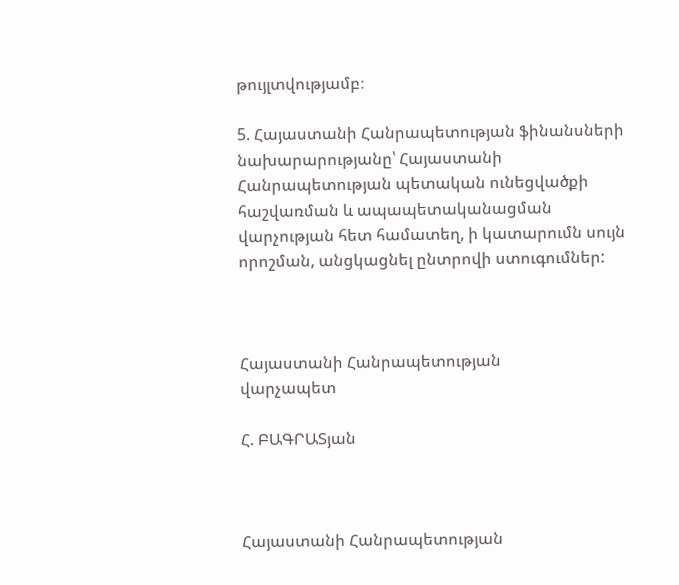թույլտվությամբ։

5. Հայաստանի Հանրապետության ֆինանսների նախարարությանը՝ Հայաստանի Հանրապետության պետական ունեցվածքի հաշվառման և ապապետականացման վարչության հետ համատեղ, ի կատարումն սույն որոշման, անցկացնել ընտրովի ստուգումներ:



Հայաստանի Հանրապետության
վարչապետ

Հ. ԲԱԳՐԱՏյան



Հայաստանի Հանրապետության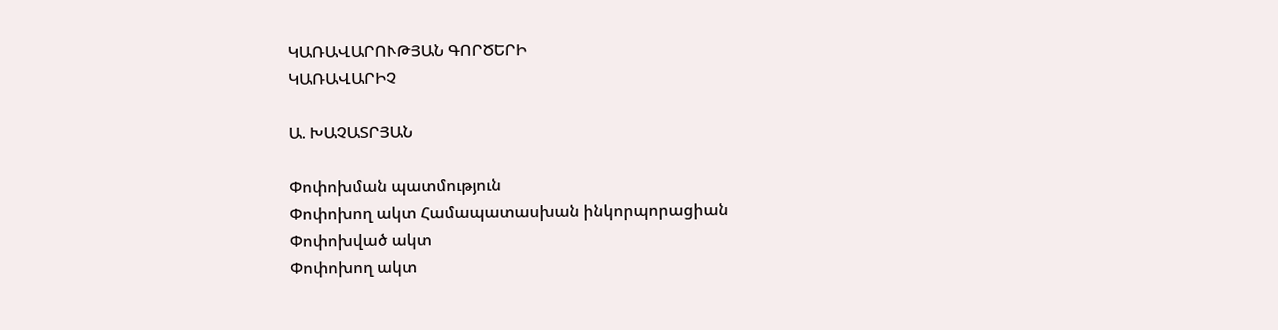ԿԱՌԱՎԱՐՈՒԹՅԱՆ ԳՈՐԾԵՐԻ
ԿԱՌԱՎԱՐԻՉ

Ա. ԽԱՉԱՏՐՅԱՆ

Փոփոխման պատմություն
Փոփոխող ակտ Համապատասխան ինկորպորացիան
Փոփոխված ակտ
Փոփոխող ակտ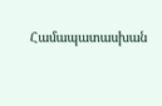Համապատասխան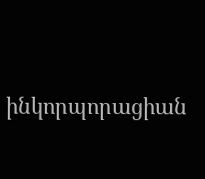ինկորպորացիան